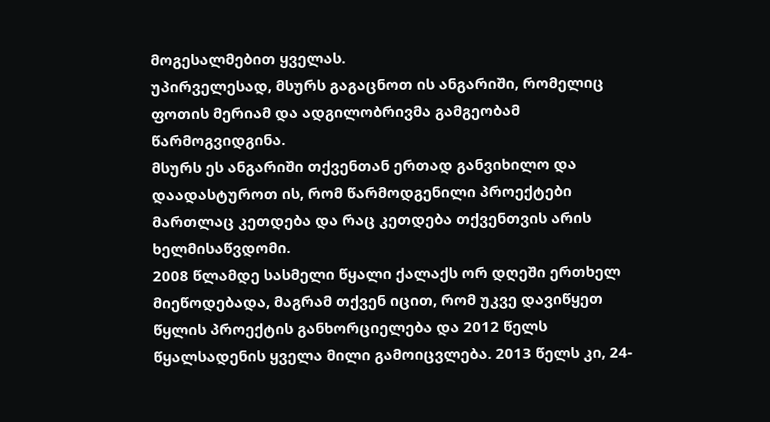მოგესალმებით ყველას.
უპირველესად, მსურს გაგაცნოთ ის ანგარიში, რომელიც ფოთის მერიამ და ადგილობრივმა გამგეობამ წარმოგვიდგინა.
მსურს ეს ანგარიში თქვენთან ერთად განვიხილო და დაადასტუროთ ის, რომ წარმოდგენილი პროექტები მართლაც კეთდება და რაც კეთდება თქვენთვის არის ხელმისაწვდომი.
2008 წლამდე სასმელი წყალი ქალაქს ორ დღეში ერთხელ მიეწოდებადა, მაგრამ თქვენ იცით, რომ უკვე დავიწყეთ წყლის პროექტის განხორციელება და 2012 წელს წყალსადენის ყველა მილი გამოიცვლება. 2013 წელს კი, 24-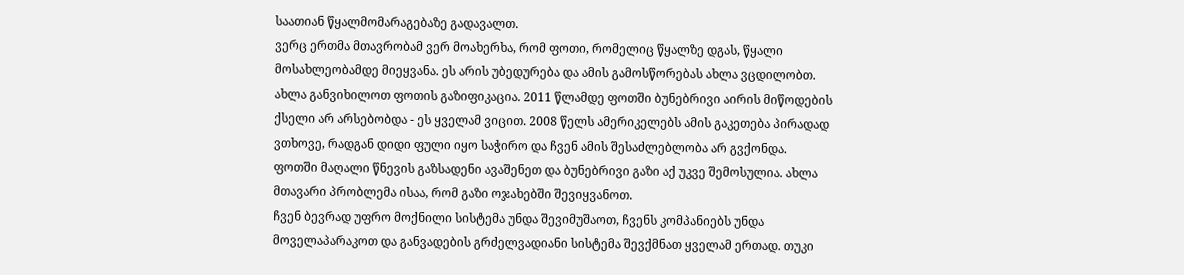საათიან წყალმომარაგებაზე გადავალთ.
ვერც ერთმა მთავრობამ ვერ მოახერხა, რომ ფოთი, რომელიც წყალზე დგას, წყალი მოსახლეობამდე მიეყვანა. ეს არის უბედურება და ამის გამოსწორებას ახლა ვცდილობთ.
ახლა განვიხილოთ ფოთის გაზიფიკაცია. 2011 წლამდე ფოთში ბუნებრივი აირის მიწოდების ქსელი არ არსებობდა - ეს ყველამ ვიცით. 2008 წელს ამერიკელებს ამის გაკეთება პირადად ვთხოვე, რადგან დიდი ფული იყო საჭირო და ჩვენ ამის შესაძლებლობა არ გვქონდა.
ფოთში მაღალი წნევის გაზსადენი ავაშენეთ და ბუნებრივი გაზი აქ უკვე შემოსულია. ახლა მთავარი პრობლემა ისაა, რომ გაზი ოჯახებში შევიყვანოთ.
ჩვენ ბევრად უფრო მოქნილი სისტემა უნდა შევიმუშაოთ, ჩვენს კომპანიებს უნდა მოველაპარაკოთ და განვადების გრძელვადიანი სისტემა შევქმნათ ყველამ ერთად. თუკი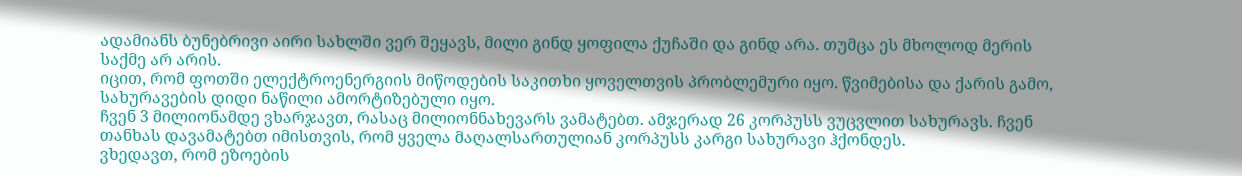ადამიანს ბუნებრივი აირი სახლში ვერ შეყავს, მილი გინდ ყოფილა ქუჩაში და გინდ არა. თუმცა ეს მხოლოდ მერის საქმე არ არის.
იცით, რომ ფოთში ელექტროენერგიის მიწოდების საკითხი ყოველთვის პრობლემური იყო. წვიმებისა და ქარის გამო, სახურავების დიდი ნაწილი ამორტიზებული იყო.
ჩვენ 3 მილიონამდე ვხარჯავთ, რასაც მილიონნახევარს ვამატებთ. ამჯერად 26 კორპუსს ვუცვლით სახურავს. ჩვენ თანხას დავამატებთ იმისთვის, რომ ყველა მაღალსართულიან კორპუსს კარგი სახურავი ჰქონდეს.
ვხედავთ, რომ ეზოების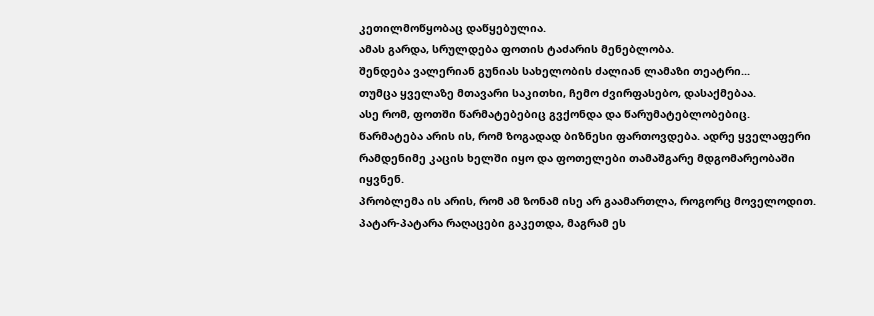კეთილმოწყობაც დაწყებულია.
ამას გარდა, სრულდება ფოთის ტაძარის მენებლობა.
შენდება ვალერიან გუნიას სახელობის ძალიან ლამაზი თეატრი...
თუმცა ყველაზე მთავარი საკითხი, ჩემო ძვირფასებო, დასაქმებაა.
ასე რომ, ფოთში წარმატებებიც გვქონდა და წარუმატებლობებიც.
წარმატება არის ის, რომ ზოგადად ბიზნესი ფართოვდება. ადრე ყველაფერი რამდენიმე კაცის ხელში იყო და ფოთელები თამაშგარე მდგომარეობაში იყვნენ.
პრობლემა ის არის, რომ ამ ზონამ ისე არ გაამართლა, როგორც მოველოდით. პატარ-პატარა რაღაცები გაკეთდა, მაგრამ ეს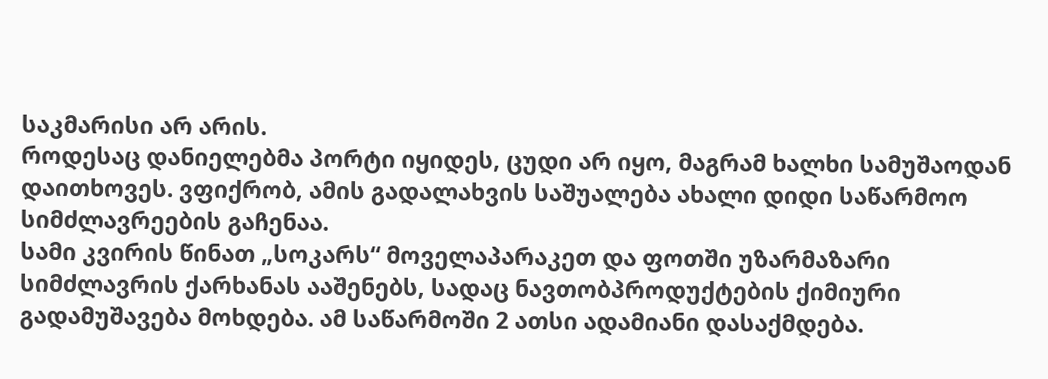საკმარისი არ არის.
როდესაც დანიელებმა პორტი იყიდეს, ცუდი არ იყო, მაგრამ ხალხი სამუშაოდან დაითხოვეს. ვფიქრობ, ამის გადალახვის საშუალება ახალი დიდი საწარმოო სიმძლავრეების გაჩენაა.
სამი კვირის წინათ „სოკარს“ მოველაპარაკეთ და ფოთში უზარმაზარი სიმძლავრის ქარხანას ააშენებს, სადაც ნავთობპროდუქტების ქიმიური გადამუშავება მოხდება. ამ საწარმოში 2 ათსი ადამიანი დასაქმდება.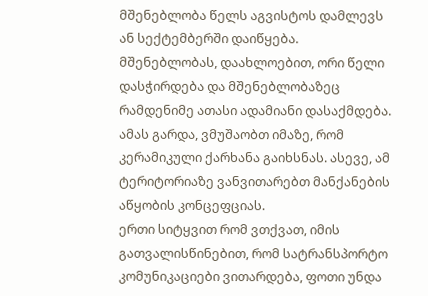მშენებლობა წელს აგვისტოს დამლევს ან სექტემბერში დაიწყება. მშენებლობას, დაახლოებით, ორი წელი დასჭირდება და მშენებლობაზეც რამდენიმე ათასი ადამიანი დასაქმდება.
ამას გარდა, ვმუშაობთ იმაზე, რომ კერამიკული ქარხანა გაიხსნას. ასევე, ამ ტერიტორიაზე ვანვითარებთ მანქანების აწყობის კონცეფციას.
ერთი სიტყვით რომ ვთქვათ, იმის გათვალისწინებით, რომ სატრანსპორტო კომუნიკაციები ვითარდება, ფოთი უნდა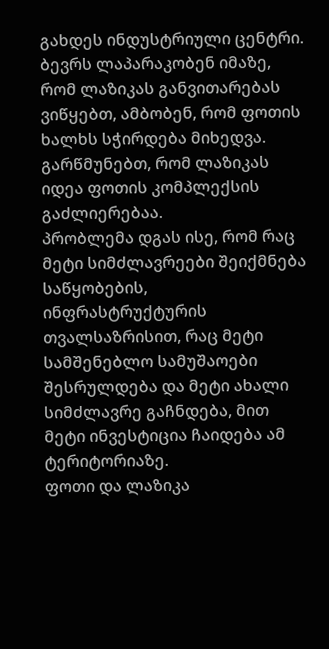გახდეს ინდუსტრიული ცენტრი.
ბევრს ლაპარაკობენ იმაზე, რომ ლაზიკას განვითარებას ვიწყებთ, ამბობენ, რომ ფოთის ხალხს სჭირდება მიხედვა.
გარწმუნებთ, რომ ლაზიკას იდეა ფოთის კომპლექსის გაძლიერებაა.
პრობლემა დგას ისე, რომ რაც მეტი სიმძლავრეები შეიქმნება საწყობების, ინფრასტრუქტურის თვალსაზრისით, რაც მეტი სამშენებლო სამუშაოები შესრულდება და მეტი ახალი სიმძლავრე გაჩნდება, მით მეტი ინვესტიცია ჩაიდება ამ ტერიტორიაზე.
ფოთი და ლაზიკა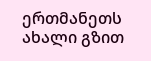ერთმანეთს ახალი გზით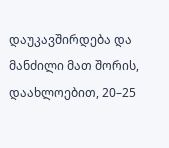დაუკავშირდება და მანძილი მათ შორის, დაახლოებით, 20–25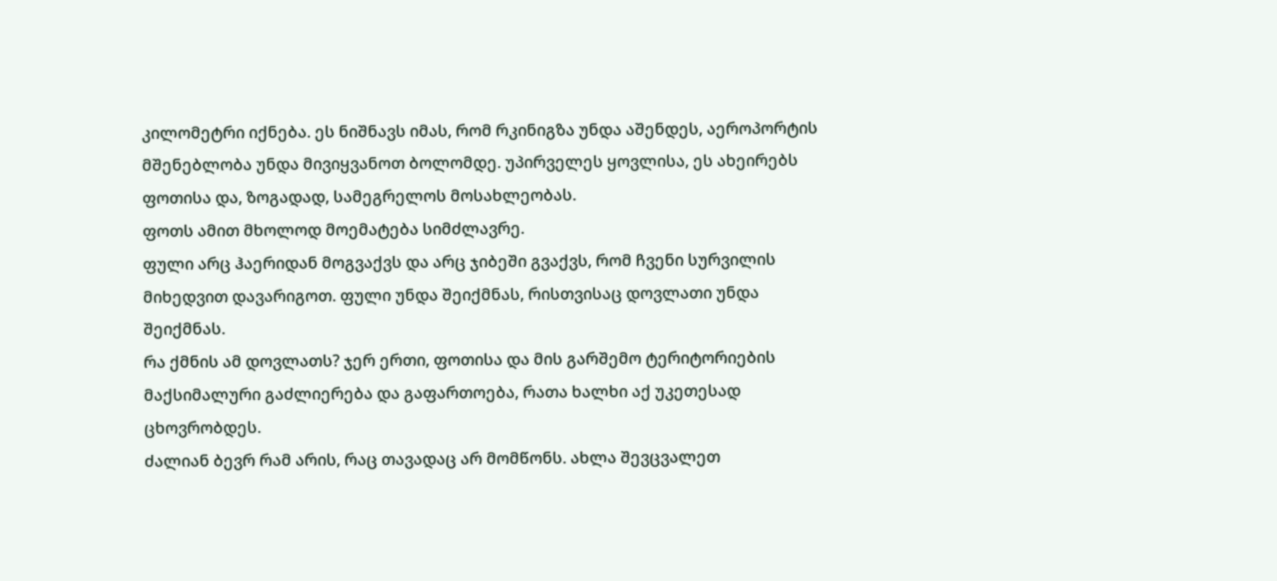კილომეტრი იქნება. ეს ნიშნავს იმას, რომ რკინიგზა უნდა აშენდეს, აეროპორტის მშენებლობა უნდა მივიყვანოთ ბოლომდე. უპირველეს ყოვლისა, ეს ახეირებს ფოთისა და, ზოგადად, სამეგრელოს მოსახლეობას.
ფოთს ამით მხოლოდ მოემატება სიმძლავრე.
ფული არც ჰაერიდან მოგვაქვს და არც ჯიბეში გვაქვს, რომ ჩვენი სურვილის მიხედვით დავარიგოთ. ფული უნდა შეიქმნას, რისთვისაც დოვლათი უნდა შეიქმნას.
რა ქმნის ამ დოვლათს? ჯერ ერთი, ფოთისა და მის გარშემო ტერიტორიების მაქსიმალური გაძლიერება და გაფართოება, რათა ხალხი აქ უკეთესად ცხოვრობდეს.
ძალიან ბევრ რამ არის, რაც თავადაც არ მომწონს. ახლა შევცვალეთ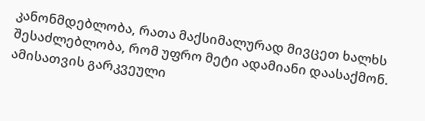კანონმდებლობა, რათა მაქსიმალურად მივცეთ ხალხს შესაძლებლობა, რომ უფრო მეტი ადამიანი დაასაქმონ. ამისათვის გარკვეული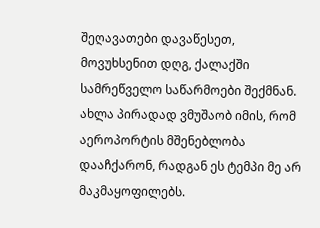შეღავათები დავაწესეთ, მოვუხსენით დღგ, ქალაქში სამრეწველო საწარმოები შექმნან.
ახლა პირადად ვმუშაობ იმის, რომ აეროპორტის მშენებლობა დააჩქარონ, რადგან ეს ტემპი მე არ მაკმაყოფილებს.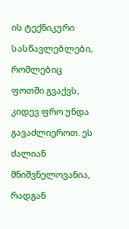ის ტექნიკური სასწავლებლები, რომლებიც ფოთში გვაქვს, კიდევ ფრო უნდა გავაძლიეროთ. ეს ძალიან მნიშვნელოვანია, რადგან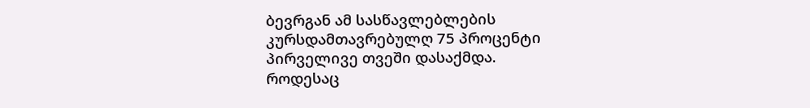ბევრგან ამ სასწავლებლების კურსდამთავრებულღ 75 პროცენტი პირველივე თვეში დასაქმდა.
როდესაც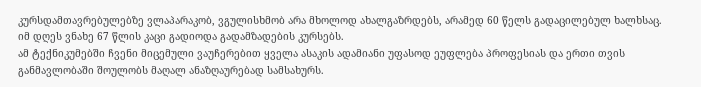კურსდამთავრებულებზე ვლაპარაკობ, ვგულისხმობ არა მხოლოდ ახალგაზრდებს, არამედ 60 წელს გადაცილებულ ხალხსაც.
იმ დღეს ვნახე 67 წლის კაცი გადიოდა გადამზადების კურსებს.
ამ ტექნიკუმებში ჩვენი მიცემული ვაუჩერებით ყველა ასაკის ადამიანი უფასოდ ეუფლება პროფესიას და ერთი თვის განმავლობაში შოულობს მაღალ ანაზღაურებად სამსახურს.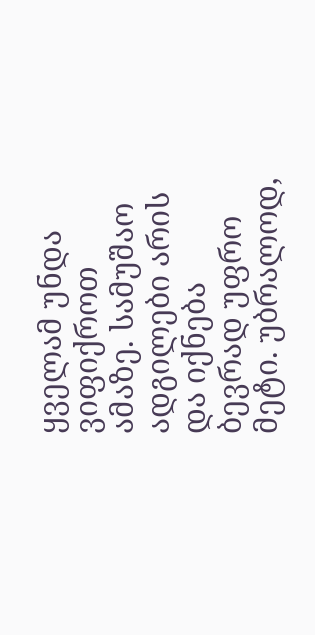ყველამ უნდა ვიფიქროთ ამაზე. სამუშაო ადგილები არის და იქნება ბევრად უფრო მეტი. უბრალოდ,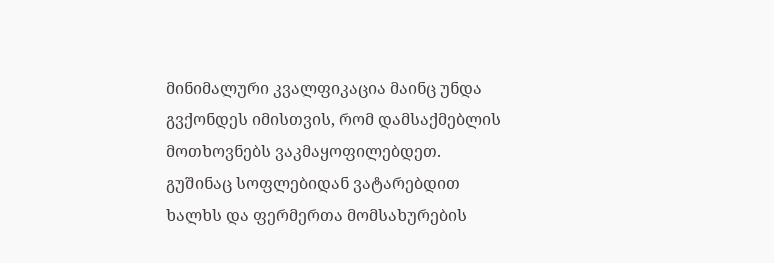მინიმალური კვალფიკაცია მაინც უნდა გვქონდეს იმისთვის, რომ დამსაქმებლის მოთხოვნებს ვაკმაყოფილებდეთ.
გუშინაც სოფლებიდან ვატარებდით ხალხს და ფერმერთა მომსახურების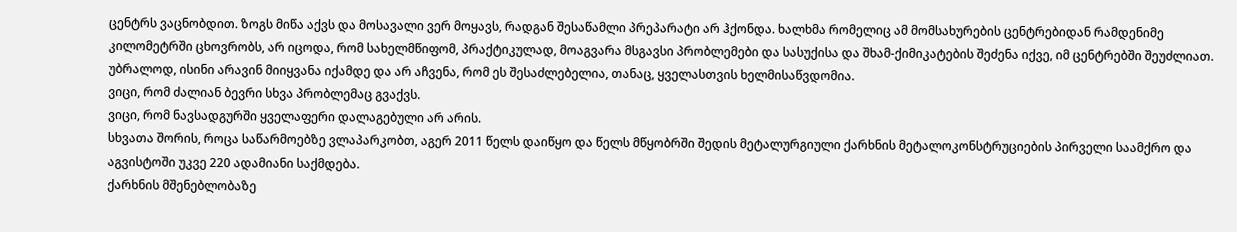ცენტრს ვაცნობდით. ზოგს მიწა აქვს და მოსავალი ვერ მოყავს, რადგან შესაწამლი პრეპარატი არ ჰქონდა. ხალხმა რომელიც ამ მომსახურების ცენტრებიდან რამდენიმე კილომეტრში ცხოვრობს, არ იცოდა, რომ სახელმწიფომ, პრაქტიკულად, მოაგვარა მსგავსი პრობლემები და სასუქისა და შხამ-ქიმიკატების შეძენა იქვე, იმ ცენტრებში შეუძლიათ. უბრალოდ, ისინი არავინ მიიყვანა იქამდე და არ აჩვენა, რომ ეს შესაძლებელია, თანაც, ყველასთვის ხელმისაწვდომია.
ვიცი, რომ ძალიან ბევრი სხვა პრობლემაც გვაქვს.
ვიცი, რომ ნავსადგურში ყველაფერი დალაგებული არ არის.
სხვათა შორის, როცა საწარმოებზე ვლაპარკობთ, აგერ 2011 წელს დაიწყო და წელს მწყობრში შედის მეტალურგიული ქარხნის მეტალოკონსტრუციების პირველი საამქრო და აგვისტოში უკვე 220 ადამიანი საქმდება.
ქარხნის მშენებლობაზე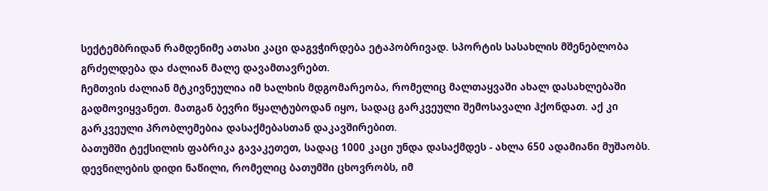სექტემბრიდან რამდენიმე ათასი კაცი დაგვჭირდება ეტაპობრივად. სპორტის სასახლის მშენებლობა გრძელდება და ძალიან მალე დავამთავრებთ.
ჩემთვის ძალიან მტკივნეულია იმ ხალხის მდგომარეობა, რომელიც მალთაყვაში ახალ დასახლებაში გადმოვიყვანეთ. მათგან ბევრი წყალტუბოდან იყო, სადაც გარკვეული შემოსავალი ჰქონდათ. აქ კი გარკვეული პრობლემებია დასაქმებასთან დაკავშირებით.
ბათუმში ტექსილის ფაბრიკა გავაკეთეთ, სადაც 1000 კაცი უნდა დასაქმდეს - ახლა 650 ადამიანი მუშაობს.
დევნილების დიდი ნაწილი, რომელიც ბათუმში ცხოვრობს, იმ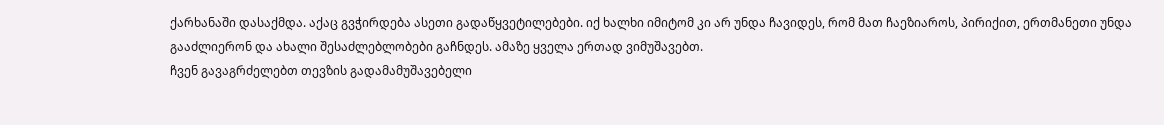ქარხანაში დასაქმდა. აქაც გვჭირდება ასეთი გადაწყვეტილებები. იქ ხალხი იმიტომ კი არ უნდა ჩავიდეს, რომ მათ ჩაეზიაროს, პირიქით, ერთმანეთი უნდა გააძლიერონ და ახალი შესაძლებლობები გაჩნდეს. ამაზე ყველა ერთად ვიმუშავებთ.
ჩვენ გავაგრძელებთ თევზის გადამამუშავებელი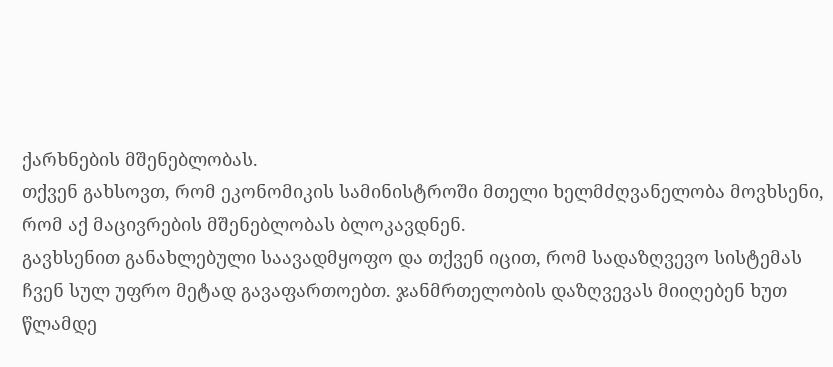ქარხნების მშენებლობას.
თქვენ გახსოვთ, რომ ეკონომიკის სამინისტროში მთელი ხელმძღვანელობა მოვხსენი, რომ აქ მაცივრების მშენებლობას ბლოკავდნენ.
გავხსენით განახლებული საავადმყოფო და თქვენ იცით, რომ სადაზღვევო სისტემას ჩვენ სულ უფრო მეტად გავაფართოებთ. ჯანმრთელობის დაზღვევას მიიღებენ ხუთ წლამდე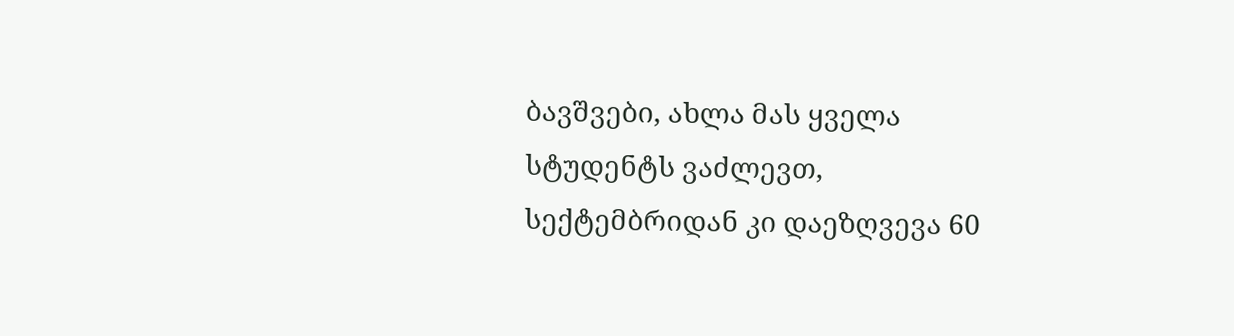ბავშვები, ახლა მას ყველა სტუდენტს ვაძლევთ, სექტემბრიდან კი დაეზღვევა 60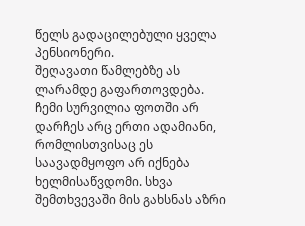წელს გადაცილებული ყველა პენსიონერი.
შეღავათი წამლებზე ას ლარამდე გაფართოვდება.
ჩემი სურვილია ფოთში არ დარჩეს არც ერთი ადამიანი, რომლისთვისაც ეს საავადმყოფო არ იქნება ხელმისაწვდომი. სხვა შემთხვევაში მის გახსნას აზრი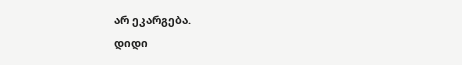არ ეკარგება.
დიდი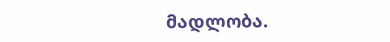მადლობა.